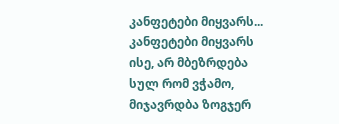კანფეტები მიყვარს...
კანფეტები მიყვარს ისე, არ მბეზრდება სულ რომ ვჭამო, მიჯავრდბა ზოგჯერ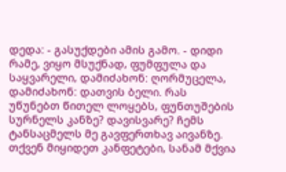დედა: - გასუქდები ამის გამო. - დიდი რამე, ვიყო მსუქნად, ფუმფულა და საყვარელი, დამიძახონ: ღორმუცელა, დამიძახონ: დათვის ბელი. რას უწუნებთ წითელ ლოყებს, ფუნთუშების სურნელს კანზე? დავისვარე? ჩემს ტანსაცმელს მე გავფერთხავ აივანზე. თქვენ მიყიდეთ კანფეტები, სანამ მქვია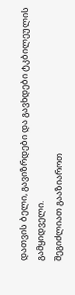დათვის ბელი, გავიზრდები და გავხდები ტკბილეულის გამყიდველი.
შეგიძლიათ გააზიაროთ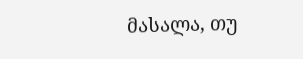მასალა, თუ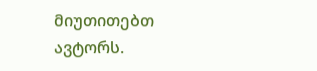მიუთითებთ ავტორს.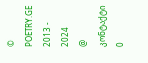© POETRY.GE 2013 - 2024
@ კონტაქტი
0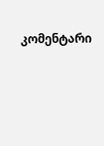კომენტარი